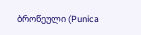ბროწეული (Punica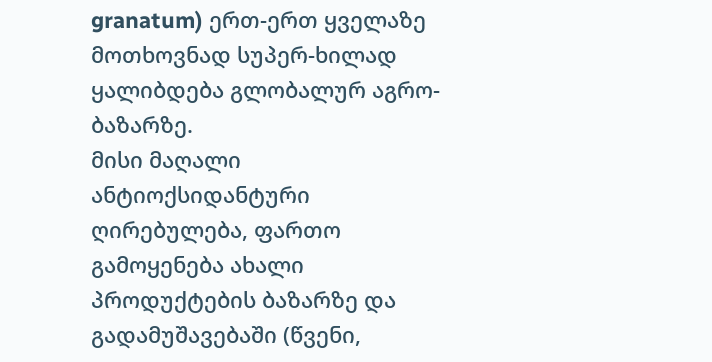granatum) ერთ-ერთ ყველაზე მოთხოვნად სუპერ-ხილად ყალიბდება გლობალურ აგრო-ბაზარზე.
მისი მაღალი ანტიოქსიდანტური ღირებულება, ფართო გამოყენება ახალი პროდუქტების ბაზარზე და გადამუშავებაში (წვენი,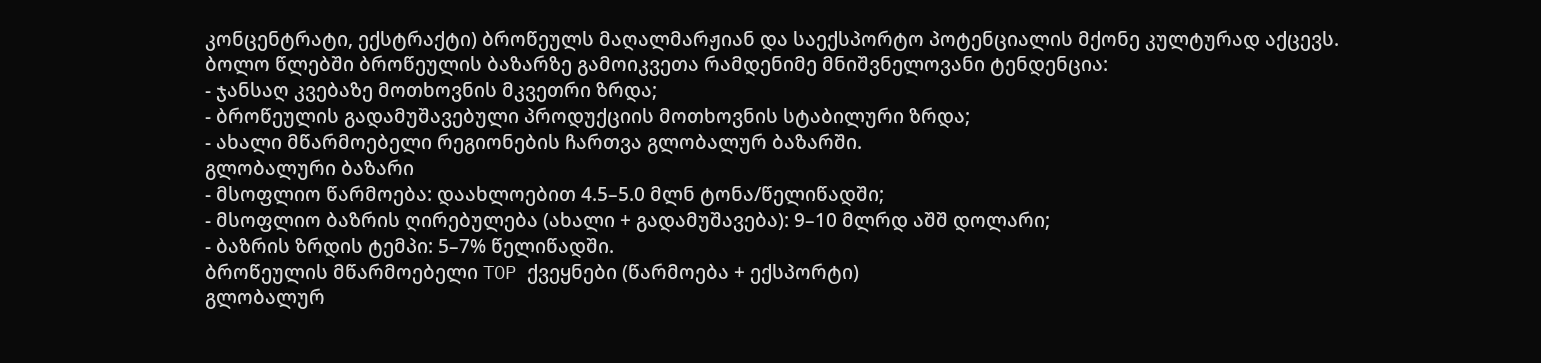კონცენტრატი, ექსტრაქტი) ბროწეულს მაღალმარჟიან და საექსპორტო პოტენციალის მქონე კულტურად აქცევს.
ბოლო წლებში ბროწეულის ბაზარზე გამოიკვეთა რამდენიმე მნიშვნელოვანი ტენდენცია:
- ჯანსაღ კვებაზე მოთხოვნის მკვეთრი ზრდა;
- ბროწეულის გადამუშავებული პროდუქციის მოთხოვნის სტაბილური ზრდა;
- ახალი მწარმოებელი რეგიონების ჩართვა გლობალურ ბაზარში.
გლობალური ბაზარი
- მსოფლიო წარმოება: დაახლოებით 4.5–5.0 მლნ ტონა/წელიწადში;
- მსოფლიო ბაზრის ღირებულება (ახალი + გადამუშავება): 9–10 მლრდ აშშ დოლარი;
- ბაზრის ზრდის ტემპი: 5–7% წელიწადში.
ბროწეულის მწარმოებელი TOP ქვეყნები (წარმოება + ექსპორტი)
გლობალურ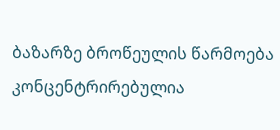ბაზარზე ბროწეულის წარმოება კონცენტრირებულია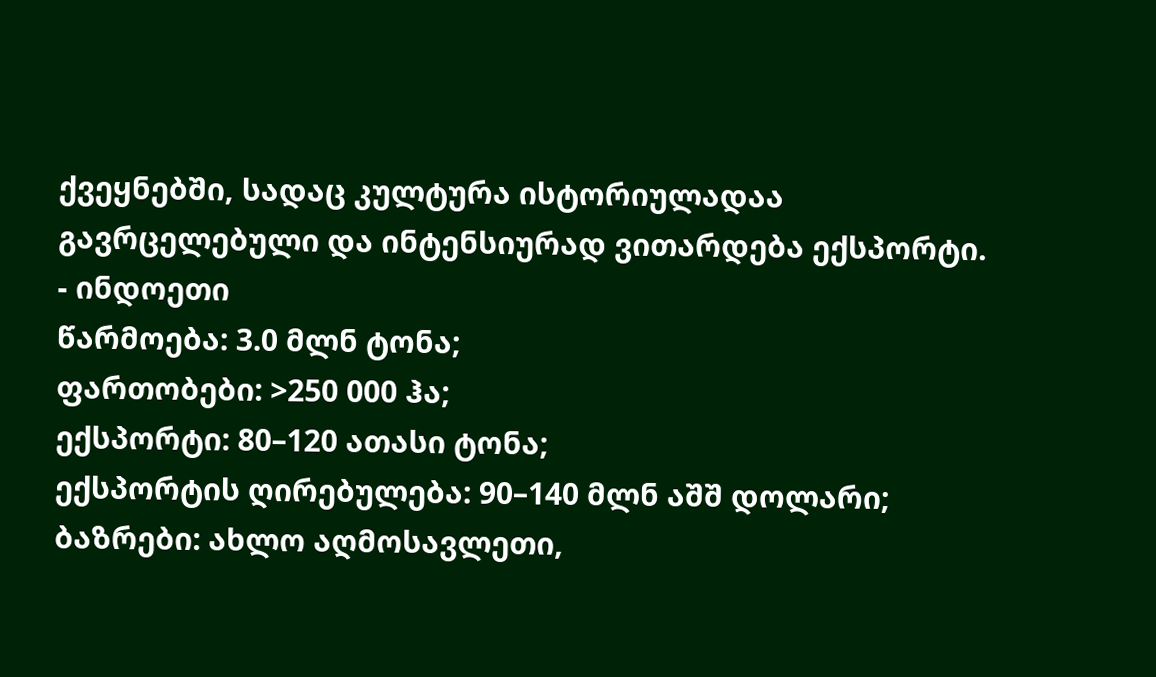ქვეყნებში, სადაც კულტურა ისტორიულადაა გავრცელებული და ინტენსიურად ვითარდება ექსპორტი.
- ინდოეთი
წარმოება: 3.0 მლნ ტონა;
ფართობები: >250 000 ჰა;
ექსპორტი: 80–120 ათასი ტონა;
ექსპორტის ღირებულება: 90–140 მლნ აშშ დოლარი;
ბაზრები: ახლო აღმოსავლეთი,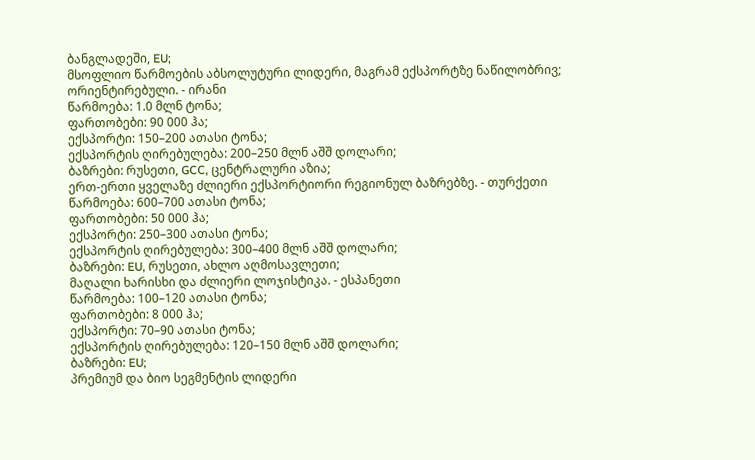ბანგლადეში, EU;
მსოფლიო წარმოების აბსოლუტური ლიდერი, მაგრამ ექსპორტზე ნაწილობრივ; ორიენტირებული. - ირანი
წარმოება: 1.0 მლნ ტონა;
ფართობები: 90 000 ჰა;
ექსპორტი: 150–200 ათასი ტონა;
ექსპორტის ღირებულება: 200–250 მლნ აშშ დოლარი;
ბაზრები: რუსეთი, GCC, ცენტრალური აზია;
ერთ-ერთი ყველაზე ძლიერი ექსპორტიორი რეგიონულ ბაზრებზე. - თურქეთი
წარმოება: 600–700 ათასი ტონა;
ფართობები: 50 000 ჰა;
ექსპორტი: 250–300 ათასი ტონა;
ექსპორტის ღირებულება: 300–400 მლნ აშშ დოლარი;
ბაზრები: EU, რუსეთი, ახლო აღმოსავლეთი;
მაღალი ხარისხი და ძლიერი ლოჯისტიკა. - ესპანეთი
წარმოება: 100–120 ათასი ტონა;
ფართობები: 8 000 ჰა;
ექსპორტი: 70–90 ათასი ტონა;
ექსპორტის ღირებულება: 120–150 მლნ აშშ დოლარი;
ბაზრები: EU;
პრემიუმ და ბიო სეგმენტის ლიდერი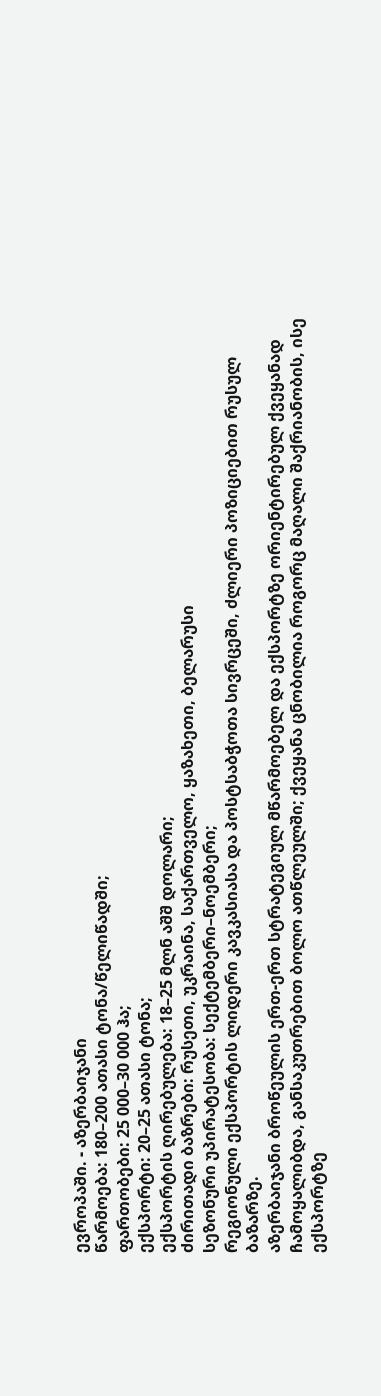ევროპაში. - აზერბაიჯანი
წარმოება: 180–200 ათასი ტონა/წელიწადში;
ფართობები: 25 000–30 000 ჰა;
ექსპორტი: 20–25 ათასი ტონა;
ექსპორტის ღირებულება: 18–25 მლნ აშშ დოლარი;
ძირითადი ბაზრები: რუსეთი, უკრაინა, საქართველო, ყაზახეთი, ბელარუსი
სეზონური უპირატესობა: სექტემბერი–ნოემბერი;
რეგიონული ექსპორტის ლიდერი კავკასიასა და პოსტსაბჭოთა სივრცეში, ძლიერი პოზიციებით რუსულ ბაზარზე.
აზერბაიჯანი ბროწეულის ერთ-ერთ სტრატეგიულ მწარმოებელ და ექსპორტზე ორიენტირებულ ქვეყანად ჩამოყალიბდა, განსაკუთრებით ბოლო ათწლეულში; ქვეყანა ცნობილია როგორც მაღალი შაქრიანობის, ისე ექსპორტზე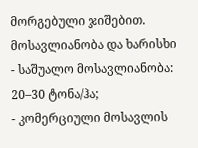მორგებული ჯიშებით.
მოსავლიანობა და ხარისხი
- საშუალო მოსავლიანობა: 20–30 ტონა/ჰა;
- კომერციული მოსავლის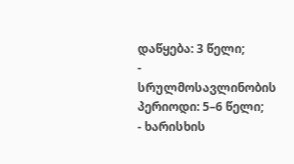დაწყება: 3 წელი;
- სრულმოსავლინობის პერიოდი: 5–6 წელი;
- ხარისხის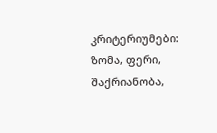კრიტერიუმები: ზომა, ფერი, შაქრიანობა,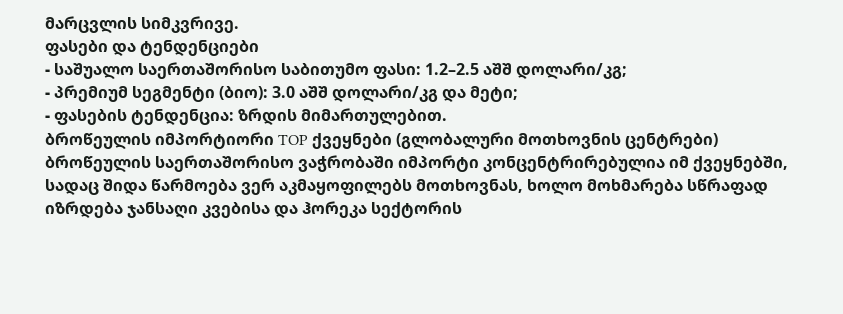მარცვლის სიმკვრივე.
ფასები და ტენდენციები
- საშუალო საერთაშორისო საბითუმო ფასი: 1.2–2.5 აშშ დოლარი/კგ;
- პრემიუმ სეგმენტი (ბიო): 3.0 აშშ დოლარი/კგ და მეტი;
- ფასების ტენდენცია: ზრდის მიმართულებით.
ბროწეულის იმპორტიორი TOP ქვეყნები (გლობალური მოთხოვნის ცენტრები)
ბროწეულის საერთაშორისო ვაჭრობაში იმპორტი კონცენტრირებულია იმ ქვეყნებში, სადაც შიდა წარმოება ვერ აკმაყოფილებს მოთხოვნას, ხოლო მოხმარება სწრაფად იზრდება ჯანსაღი კვებისა და ჰორეკა სექტორის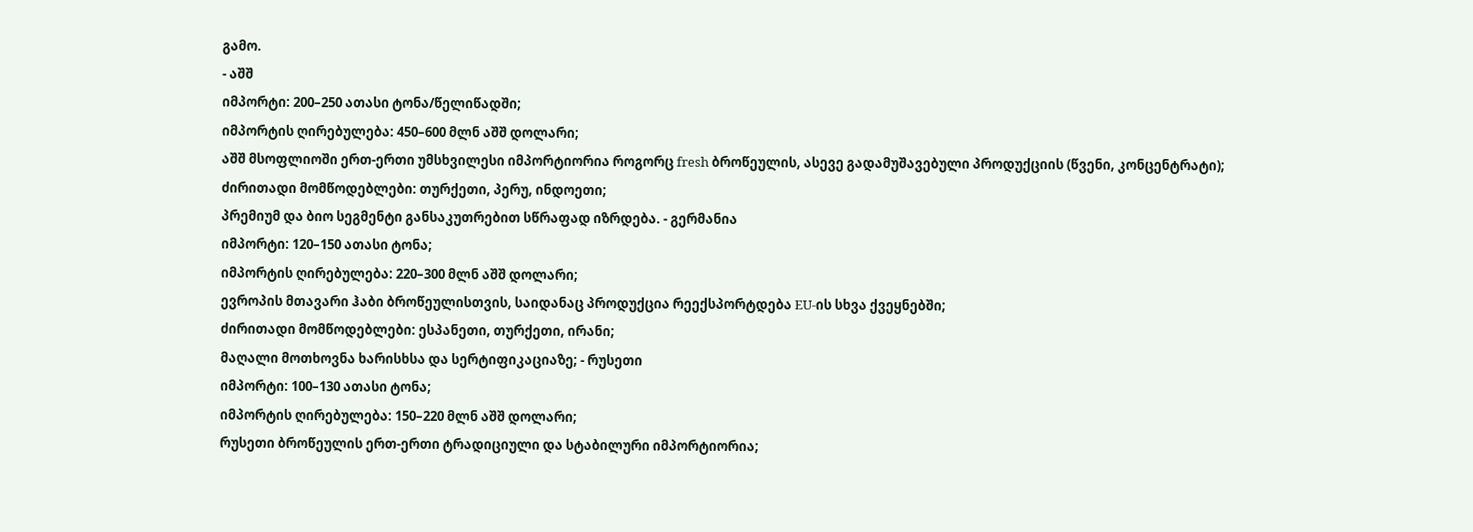გამო.
- აშშ
იმპორტი: 200–250 ათასი ტონა/წელიწადში;
იმპორტის ღირებულება: 450–600 მლნ აშშ დოლარი;
აშშ მსოფლიოში ერთ-ერთი უმსხვილესი იმპორტიორია როგორც fresh ბროწეულის, ასევე გადამუშავებული პროდუქციის (წვენი, კონცენტრატი);
ძირითადი მომწოდებლები: თურქეთი, პერუ, ინდოეთი;
პრემიუმ და ბიო სეგმენტი განსაკუთრებით სწრაფად იზრდება. - გერმანია
იმპორტი: 120–150 ათასი ტონა;
იმპორტის ღირებულება: 220–300 მლნ აშშ დოლარი;
ევროპის მთავარი ჰაბი ბროწეულისთვის, საიდანაც პროდუქცია რეექსპორტდება EU-ის სხვა ქვეყნებში;
ძირითადი მომწოდებლები: ესპანეთი, თურქეთი, ირანი;
მაღალი მოთხოვნა ხარისხსა და სერტიფიკაციაზე; - რუსეთი
იმპორტი: 100–130 ათასი ტონა;
იმპორტის ღირებულება: 150–220 მლნ აშშ დოლარი;
რუსეთი ბროწეულის ერთ-ერთი ტრადიციული და სტაბილური იმპორტიორია;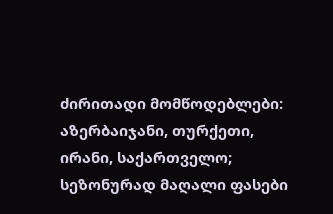ძირითადი მომწოდებლები: აზერბაიჯანი, თურქეთი, ირანი, საქართველო;
სეზონურად მაღალი ფასები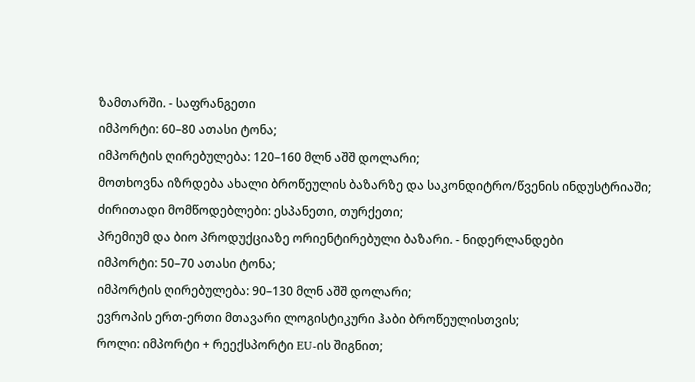ზამთარში. - საფრანგეთი
იმპორტი: 60–80 ათასი ტონა;
იმპორტის ღირებულება: 120–160 მლნ აშშ დოლარი;
მოთხოვნა იზრდება ახალი ბროწეულის ბაზარზე და საკონდიტრო/წვენის ინდუსტრიაში;
ძირითადი მომწოდებლები: ესპანეთი, თურქეთი;
პრემიუმ და ბიო პროდუქციაზე ორიენტირებული ბაზარი. - ნიდერლანდები
იმპორტი: 50–70 ათასი ტონა;
იმპორტის ღირებულება: 90–130 მლნ აშშ დოლარი;
ევროპის ერთ-ერთი მთავარი ლოგისტიკური ჰაბი ბროწეულისთვის;
როლი: იმპორტი + რეექსპორტი EU-ის შიგნით;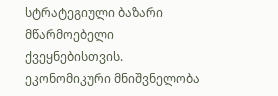სტრატეგიული ბაზარი მწარმოებელი ქვეყნებისთვის.
ეკონომიკური მნიშვნელობა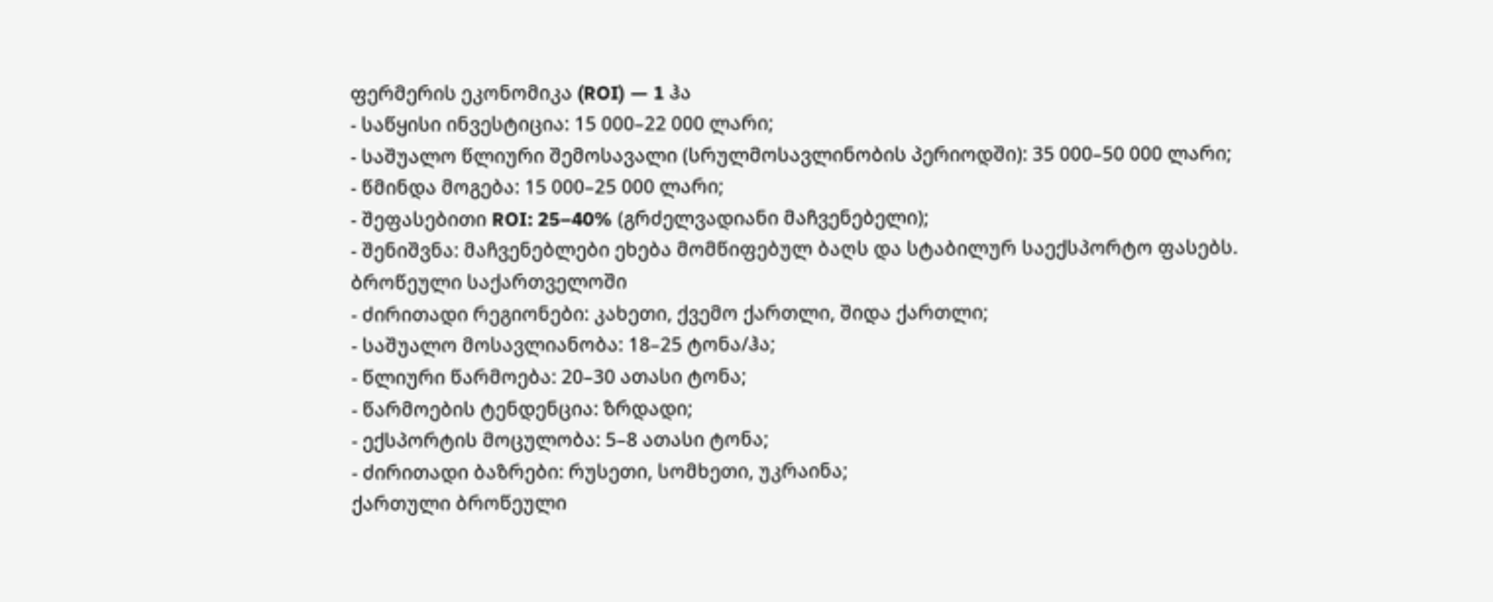ფერმერის ეკონომიკა (ROI) — 1 ჰა
- საწყისი ინვესტიცია: 15 000–22 000 ლარი;
- საშუალო წლიური შემოსავალი (სრულმოსავლინობის პერიოდში): 35 000–50 000 ლარი;
- წმინდა მოგება: 15 000–25 000 ლარი;
- შეფასებითი ROI: 25–40% (გრძელვადიანი მაჩვენებელი);
- შენიშვნა: მაჩვენებლები ეხება მომწიფებულ ბაღს და სტაბილურ საექსპორტო ფასებს.
ბროწეული საქართველოში
- ძირითადი რეგიონები: კახეთი, ქვემო ქართლი, შიდა ქართლი;
- საშუალო მოსავლიანობა: 18–25 ტონა/ჰა;
- წლიური წარმოება: 20–30 ათასი ტონა;
- წარმოების ტენდენცია: ზრდადი;
- ექსპორტის მოცულობა: 5–8 ათასი ტონა;
- ძირითადი ბაზრები: რუსეთი, სომხეთი, უკრაინა;
ქართული ბროწეული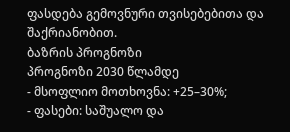ფასდება გემოვნური თვისებებითა და შაქრიანობით.
ბაზრის პროგნოზი
პროგნოზი 2030 წლამდე
- მსოფლიო მოთხოვნა: +25–30%;
- ფასები: საშუალო და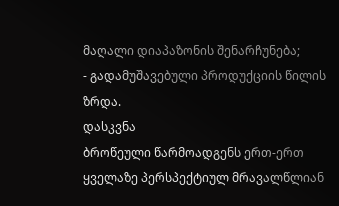მაღალი დიაპაზონის შენარჩუნება;
- გადამუშავებული პროდუქციის წილის ზრდა.
დასკვნა
ბროწეული წარმოადგენს ერთ-ერთ ყველაზე პერსპექტიულ მრავალწლიან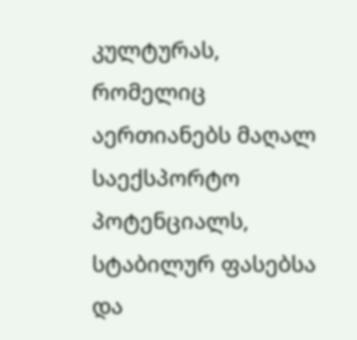კულტურას, რომელიც აერთიანებს მაღალ საექსპორტო პოტენციალს, სტაბილურ ფასებსა და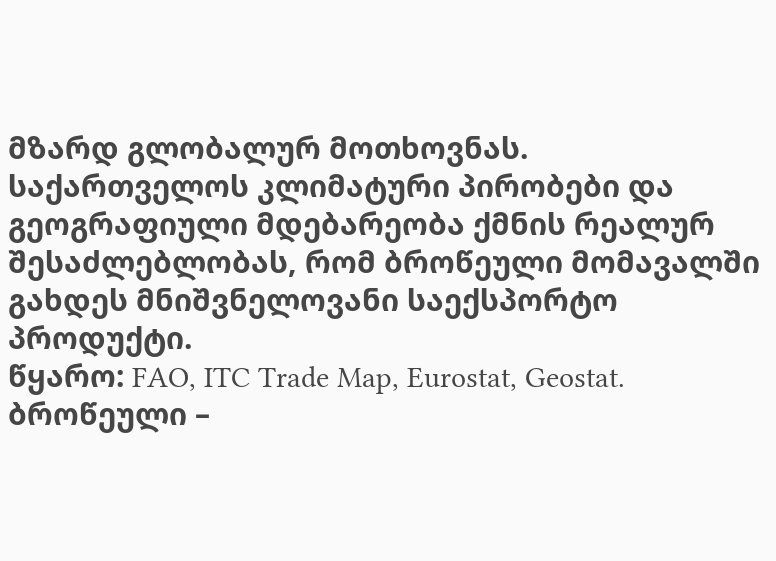მზარდ გლობალურ მოთხოვნას. საქართველოს კლიმატური პირობები და გეოგრაფიული მდებარეობა ქმნის რეალურ შესაძლებლობას, რომ ბროწეული მომავალში გახდეს მნიშვნელოვანი საექსპორტო პროდუქტი.
წყარო: FAO, ITC Trade Map, Eurostat, Geostat.
ბროწეული –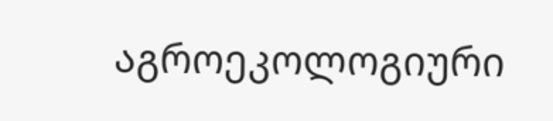აგროეკოლოგიური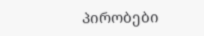პირობები